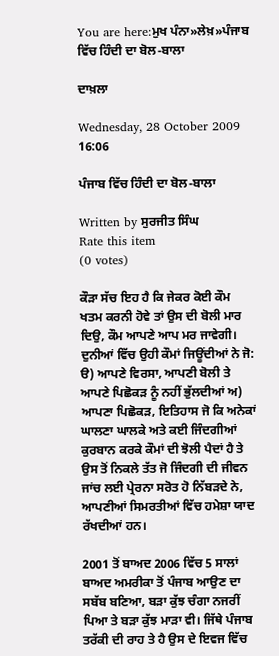You are here:ਮੁਖ ਪੰਨਾ»ਲੇਖ਼»ਪੰਜਾਬ ਵਿੱਚ ਹਿੰਦੀ ਦਾ ਬੋਲ-ਬਾਲਾ

ਦਾਖ਼ਲਾ

Wednesday, 28 October 2009 16:06

ਪੰਜਾਬ ਵਿੱਚ ਹਿੰਦੀ ਦਾ ਬੋਲ-ਬਾਲਾ

Written by ਸੁਰਜੀਤ ਸਿੰਘ
Rate this item
(0 votes)

ਕੌੜਾ ਸੱਚ ਇਹ ਹੈ ਕਿ ਜੇਕਰ ਕੋਈ ਕੌਮ ਖਤਮ ਕਰਨੀ ਹੋਵੇ ਤਾਂ ਉਸ ਦੀ ਬੋਲੀ ਮਾਰ ਦਿਉ, ਕੌਮ ਆਪਣੇ ਆਪ ਮਰ ਜਾਵੇਗੀ। ਦੁਨੀਆਂ ਵਿੱਚ ਉਹੀ ਕੌਮਾਂ ਜਿਊਂਦੀਆਂ ਨੇ ਜੋ: ੳ) ਆਪਣੇ ਵਿਰਸਾ, ਆਪਣੀ ਬੋਲੀ ਤੇ ਆਪਣੇ ਪਿਛੋਕੜ ਨੂੰ ਨਹੀਂ ਭੁੱਲਦੀਆਂ ਅ) ਆਪਣਾ ਪਿਛੋਕੜ, ਇਤਿਹਾਸ ਜੋ ਕਿ ਅਨੇਕਾਂ ਘਾਲਣਾ ਘਾਲਕੇ ਅਤੇ ਕਈ ਜਿੰਦਗੀਆਂ ਕੁਰਬਾਨ ਕਰਕੇ ਕੌਮਾਂ ਦੀ ਝੋਲੀ ਪੈਦਾਂ ਹੈ ਤੇ ਉਸ ਤੋਂ ਨਿਕਲੇ ਤੱਤ ਜੋ ਜਿੰਦਗੀ ਦੀ ਜੀਵਨ ਜਾਂਚ ਲਈ ਪ੍ਰੇਰਨਾ ਸਰੋਤ ਹੋ ਨਿੱਬੜਦੇ ਨੇ, ਆਪਣੀਆਂ ਸਿਮਰਤੀਆਂ ਵਿੱਚ ਹਮੇਸ਼ਾ ਯਾਦ ਰੱਖਦੀਆਂ ਹਨ।

2001 ਤੋਂ ਬਾਅਦ 2006 ਵਿੱਚ 5 ਸਾਲਾਂ ਬਾਅਦ ਅਮਰੀਕਾ ਤੋਂ ਪੰਜਾਬ ਆਉਣ ਦਾ ਸਬੱਬ ਬਣਿਆ, ਬੜਾ ਕੁੱਝ ਚੰਗਾ ਨਜਰੀਂ ਪਿਆ ਤੇ ਬੜਾ ਕੁੱਝ ਮਾੜਾ ਵੀ। ਜਿੱਥੇ ਪੰਜਾਬ ਤਰੱਕੀ ਦੀ ਰਾਹ ਤੇ ਹੈ ਉਸ ਦੇ ਇਵਜ ਵਿੱਚ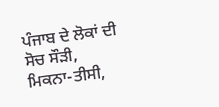ਪੰਜਾਬ ਦੇ ਲੋਕਾਂ ਦੀ ਸੋਚ ਸੌੜੀ, ਮਿਕਨਾ-ਤੀਸੀ,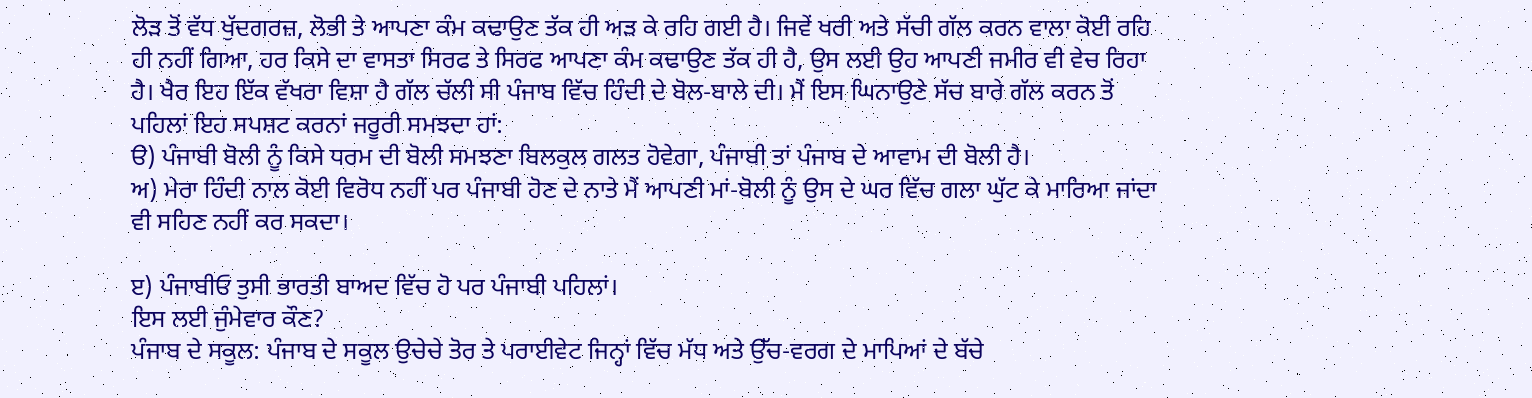ਲੋੜ ਤੋਂ ਵੱਧ ਖੁੱਦਗਰਜ਼, ਲੋਭੀ ਤੇ ਆਪਣਾ ਕੰਮ ਕਢਾਉਣ ਤੱਕ ਹੀ ਅੜ ਕੇ ਰਹਿ ਗਈ ਹੈ। ਜਿਵੇਂ ਖਰੀ ਅਤੇ ਸੱਚੀ ਗੱਲ ਕਰਨ ਵਾਲਾ ਕੋਈ ਰਹਿ ਹੀ ਨਹੀਂ ਗਿਆ, ਹਰ ਕਿਸੇ ਦਾ ਵਾਸਤਾ ਸਿਰਫ ਤੇ ਸਿਰਫ ਆਪਣਾ ਕੰਮ ਕਢਾਉਣ ਤੱਕ ਹੀ ਹੈ, ਉਸ ਲਈ ਉਹ ਆਪਣੀ ਜਮੀਰ ਵੀ ਵੇਚ ਰਿਹਾ ਹੈ। ਖੈਰ ਇਹ ਇੱਕ ਵੱਖਰਾ ਵਿਸ਼ਾ ਹੈ ਗੱਲ ਚੱਲੀ ਸੀ ਪੰਜਾਬ ਵਿੱਚ ਹਿੰਦੀ ਦੇ ਬੋਲ-ਬਾਲੇ ਦੀ। ਮੈਂ ਇਸ ਘਿਨਾਉਣੇ ਸੱਚ ਬਾਰੇ ਗੱਲ ਕਰਨ ਤੋਂ ਪਹਿਲਾਂ ਇਹ ਸਪਸ਼ਟ ਕਰਨਾਂ ਜਰੂਰੀ ਸਮਝਦਾ ਹਾਂ:
ੳ) ਪੰਜਾਬੀ ਬੋਲੀ ਨੂੰ ਕਿਸੇ ਧਰਮ ਦੀ ਬੋਲੀ ਸਮਝਣਾ ਬਿਲਕੁਲ ਗਲਤ ਹੋਵੇਗਾ, ਪੰਜਾਬੀ ਤਾਂ ਪੰਜਾਬ ਦੇ ਆਵਾਮ ਦੀ ਬੋਲੀ ਹੈ।
ਅ) ਮੇਰਾ ਹਿੰਦੀ ਨਾਲ ਕੋਈ ਵਿਰੋਧ ਨਹੀਂ ਪਰ ਪੰਜਾਬੀ ਹੋਣ ਦੇ ਨਾਤੇ ਮੈਂ ਆਪਣੀ ਮਾਂ-ਬੋਲੀ ਨੂੰ ਉਸ ਦੇ ਘਰ ਵਿੱਚ ਗਲਾ ਘੁੱਟ ਕੇ ਮਾਰਿਆ ਜਾਂਦਾ ਵੀ ਸਹਿਣ ਨਹੀਂ ਕਰ ਸਕਦਾ।

ੲ) ਪੰਜਾਬੀਓ ਤੁਸੀ ਭਾਰਤੀ ਬਾਅਦ ਵਿੱਚ ਹੋ ਪਰ ਪੰਜਾਬੀ ਪਹਿਲਾਂ।
ਇਸ ਲਈ ਜੁੰਮੇਵਾਰ ਕੌਣ?
ਪੰਜਾਬ ਦੇ ਸਕੂਲ: ਪੰਜਾਬ ਦੇ ਸਕੂਲ ਉਚੇਚੇ ਤੋਰ ਤੇ ਪਰਾਈਵੇਟ ਜਿਨ੍ਹਾਂ ਵਿੱਚ ਮੱਧ ਅਤੇ ਉੱਚ-ਵਰਗ ਦੇ ਮਾਪਿਆਂ ਦੇ ਬੱਚੇ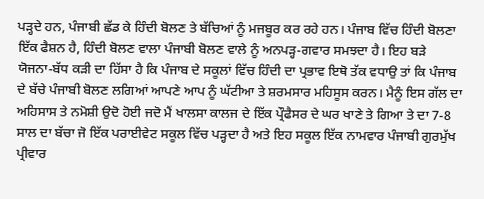ਪੜ੍ਹਦੇ ਹਨ, ਪੰਜਾਬੀ ਛੱਡ ਕੇ ਹਿੰਦੀ ਬੋਲਣ ਤੇ ਬੱਚਿਆਂ ਨੂੰ ਮਜਬੂਰ ਕਰ ਰਹੇ ਹਨ। ਪੰਜਾਬ ਵਿੱਚ ਹਿੰਦੀ ਬੋਲਣਾ ਇੱਕ ਫੈਸ਼ਨ ਹੈ, ਹਿੰਦੀ ਬੋਲਣ ਵਾਲਾ ਪੰਜਾਬੀ ਬੋਲਣ ਵਾਲੇ ਨੂੰ ਅਨਪੜ੍ਹ-ਗਵਾਰ ਸਮਝਦਾ ਹੈ। ਇਹ ਬੜੇ ਯੋਜਨਾ-ਬੱਧ ਕੜੀ ਦਾ ਹਿੱਸਾ ਹੈ ਕਿ ਪੰਜਾਬ ਦੇ ਸਕੂਲਾਂ ਵਿੱਚ ਹਿੰਦੀ ਦਾ ਪ੍ਰਭਾਵ ਇਥੋ ਤੱਕ ਵਧਾਉ ਤਾਂ ਕਿ ਪੰਜਾਬ ਦੇ ਬੱਚੇ ਪੰਜਾਬੀ ਬੋਲਣ ਲਗਿਆਂ ਆਪਣੇ ਆਪ ਨੂੰ ਘੱਟੀਆ ਤੇ ਸ਼ਰਮਸਾਰ ਮਹਿਸੂਸ ਕਰਨ। ਮੈਨੂੰ ਇਸ ਗੱਲ ਦਾ ਅਹਿਸਾਸ ਤੇ ਨਮੋਸ਼ੀ ਉਦੋ ਹੋਈ ਜਦੋ ਮੈਂ ਖਾਲਸਾ ਕਾਲਜ ਦੇ ਇੱਕ ਪ੍ਰੌਫੈਸਰ ਦੇ ਘਰ ਖਾਣੇ ਤੇ ਗਿਆ ਤੇ ਦਾ 7-8 ਸਾਲ ਦਾ ਬੱਚਾ ਜੋ ਇੱਕ ਪਰਾਈਵੇਟ ਸਕੂਲ ਵਿੱਚ ਪੜ੍ਹਦਾ ਹੈ ਅਤੇ ਇਹ ਸਕੂਲ ਇੱਕ ਨਾਮਵਾਰ ਪੰਜਾਬੀ ਗੁਰਮੁੱਖ ਪ੍ਰੀਵਾਰ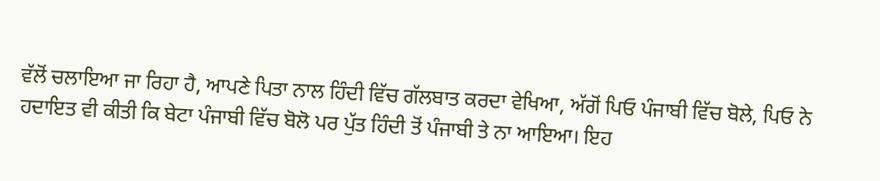ਵੱਲੋਂ ਚਲਾਇਆ ਜਾ ਰਿਹਾ ਹੈ, ਆਪਣੇ ਪਿਤਾ ਨਾਲ ਹਿੰਦੀ ਵਿੱਚ ਗੱਲਬਾਤ ਕਰਦਾ ਵੇਖਿਆ, ਅੱਗੋਂ ਪਿਓ ਪੰਜਾਬੀ ਵਿੱਚ ਬੋਲੇ, ਪਿਓ ਨੇ ਹਦਾਇਤ ਵੀ ਕੀਤੀ ਕਿ ਬੇਟਾ ਪੰਜਾਬੀ ਵਿੱਚ ਬੋਲੋ ਪਰ ਪੁੱਤ ਹਿੰਦੀ ਤੋਂ ਪੰਜਾਬੀ ਤੇ ਨਾ ਆਇਆ। ਇਹ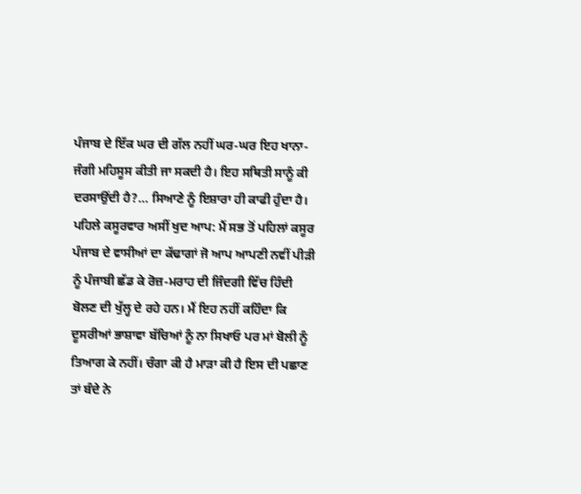ਪੰਜਾਬ ਦੇ ਇੱਕ ਘਰ ਦੀ ਗੱਲ ਨਹੀਂ ਘਰ-ਘਰ ਇਹ ਖਾਨਾ-ਜੰਗੀ ਮਹਿਸੂਸ ਕੀਤੀ ਜਾ ਸਕਦੀ ਹੈ। ਇਹ ਸਥਿਤੀ ਸਾਨੂੰ ਕੀ ਦਰਸਾਉਂਦੀ ਹੈ?… ਸਿਆਣੇ ਨੂੰ ਇਸ਼ਾਰਾ ਹੀ ਕਾਫੀ ਹੁੰਦਾ ਹੈ।
ਪਹਿਲੇ ਕਸੂਰਵਾਰ ਅਸੀਂ ਖੁਦ ਆਪ: ਮੈਂ ਸਭ ਤੋਂ ਪਹਿਲਾਂ ਕਸੂਰ ਪੰਜਾਬ ਦੇ ਵਾਸੀਆਂ ਦਾ ਕੱਢਾਗਾਂ ਜੋ ਆਪ ਆਪਣੀ ਨਵੀਂ ਪੀੜੀ ਨੂੰ ਪੰਜਾਬੀ ਛੱਡ ਕੇ ਰੋਜ਼-ਮਰਾਹ ਦੀ ਜਿੰਦਗੀ ਵਿੱਚ ਹਿੰਦੀ ਬੋਲਣ ਦੀ ਖੁੱਲ੍ਹ ਦੇ ਰਹੇ ਹਨ। ਮੈਂ ਇਹ ਨਹੀਂ ਕਹਿੰਦਾ ਕਿ ਦੂਸਰੀਆਂ ਭਾਸ਼ਾਵਾ ਬੱਚਿਆਂ ਨੂੰ ਨਾ ਸਿਖਾਓ ਪਰ ਮਾਂ ਬੋਲੀ ਨੂੰ ਤਿਆਗ ਕੇ ਨਹੀਂ। ਚੰਗਾ ਕੀ ਹੈ ਮਾੜਾ ਕੀ ਹੈ ਇਸ ਦੀ ਪਛਾਣ ਤਾਂ ਬੰਦੇ ਨੇ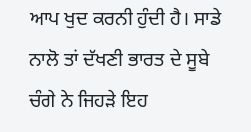ਆਪ ਖੁਦ ਕਰਨੀ ਹੁੰਦੀ ਹੈ। ਸਾਡੇ ਨਾਲੋ ਤਾਂ ਦੱਖਣੀ ਭਾਰਤ ਦੇ ਸੂਬੇ ਚੰਗੇ ਨੇ ਜਿਹੜੇ ਇਹ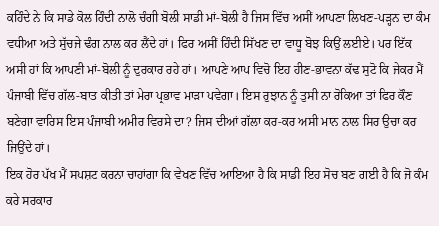ਕਹਿੰਦੇ ਨੇ ਕਿ ਸਾਡੇ ਕੋਲ ਹਿੰਦੀ ਨਾਲੋ ਚੰਗੀ ਬੋਲੀ ਸਾਡੀ ਮਾਂ-ਬੋਲੀ ਹੈ ਜਿਸ ਵਿੱਚ ਅਸੀਂ ਆਪਣਾ ਲਿਖਣ-ਪੜ੍ਹਨ ਦਾ ਕੰਮ ਵਧੀਆ ਅਤੇ ਸੁੱਚਜੇ ਢੰਗ ਨਾਲ ਕਰ ਲੈਂਦੇ ਹਾਂ। ਫਿਰ ਅਸੀਂ ਹਿੰਦੀ ਸਿੱਖਣ ਦਾ ਵਾਧੂ ਬੋਝ ਕਿਉਂ ਲਈਏ। ਪਰ ਇੱਕ ਅਸੀ ਹਾਂ ਕਿ ਆਪਣੀ ਮਾਂ-ਬੋਲੀ ਨੂੰ ਦੁਰਕਾਰ ਰਹੇ ਹਾਂ। ਆਪਣੇ ਆਪ ਵਿਚੋ ਇਹ ਹੀਣ-ਭਾਵਨਾ ਕੱਢ ਸੁਟੋ ਕਿ ਜੇਕਰ ਮੈਂ ਪੰਜਾਬੀ ਵਿੱਚ ਗੱਲ-ਬਾਤ ਕੀਤੀ ਤਾਂ ਮੇਰਾ ਪ੍ਰਭਾਵ ਮਾੜਾ ਪਵੇਗਾ। ਇਸ ਰੁਝਾਨ ਨੂੰ ਤੁਸੀ ਨਾ ਰੋਕਿਆ ਤਾਂ ਫਿਰ ਕੌਣ ਬਣੇਗਾ ਵਾਰਿਸ ਇਸ ਪੰਜਾਬੀ ਅਮੀਰ ਵਿਰਸੇ ਦਾ? ਜਿਸ ਦੀਆਂ ਗੱਲਾ ਕਰ-ਕਰ ਅਸੀ ਮਾਨ ਨਾਲ ਸਿਰ ਉਚਾ ਕਰ ਜਿਉਂਦੇ ਹਾਂ।
ਇਕ ਹੋਰ ਪੱਖ ਮੈਂ ਸਪਸ਼ਟ ਕਰਨਾ ਚਾਹਾਂਗਾ ਕਿ ਵੇਖਣ ਵਿੱਚ ਆਇਆ ਹੈ ਕਿ ਸਾਡੀ ਇਹ ਸੋਚ ਬਣ ਗਈ ਹੈ ਕਿ ਜੋ ਕੰਮ ਕਰੇ ਸਰਕਾਰ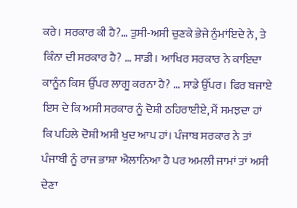ਕਰੇ। ਸਰਕਾਰ ਕੀ ਹੈ?… ਤੁਸੀ-ਅਸੀ ਚੁਣਕੇ ਭੇਜੇ ਨੁੰਮਾਂਇਦੇ ਨੇ, ਤੇ ਕਿੰਨਾ ਦੀ ਸਰਕਾਰ ਹੈ? … ਸਾਡੀ। ਆਖਿਰ ਸਰਕਾਰ ਨੇ ਕਾਇਦਾ ਕਾਨੂੰਨ ਕਿਸ ਉੱਪਰ ਲਾਗੂ ਕਰਨਾ ਹੈ? … ਸਾਡੇ ਉੱਪਰ। ਫਿਰ ਬਜਾਏ ਇਸ ਦੇ ਕਿ ਅਸੀ ਸਰਕਾਰ ਨੂੰ ਦੋਸ਼ੀ ਠਹਿਰਾਈਏ, ਮੈਂ ਸਮਝਦਾ ਹਾਂ ਕਿ ਪਹਿਲੇ ਦੋਸ਼ੀ ਅਸੀ ਖੁਦ ਆਪ ਹਾਂ। ਪੰਜਾਬ ਸਰਕਾਰ ਨੇ ਤਾਂ ਪੰਜਾਬੀ ਨੂੰ ਰਾਜ ਭਾਸ਼ਾ ਐਲਾਨਿਆ ਹੈ ਪਰ ਅਮਲੀ ਜਾਮਾਂ ਤਾਂ ਅਸੀ ਦੇਣਾ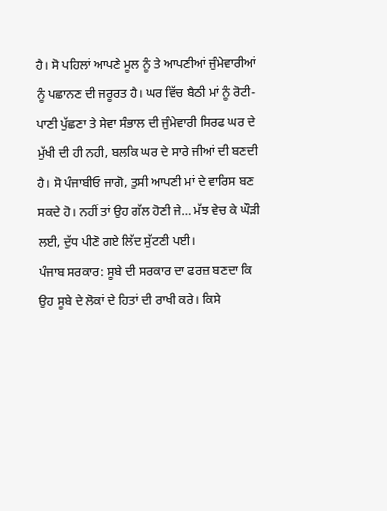ਹੈ। ਸੋ ਪਹਿਲਾਂ ਆਪਣੇ ਮੂਲ ਨੂੰ ਤੇ ਆਪਣੀਆਂ ਜੁੰਮੇਵਾਰੀਆਂ ਨੂੰ ਪਛਾਨਣ ਦੀ ਜਰੂਰਤ ਹੈ। ਘਰ ਵਿੱਚ ਬੈਠੀ ਮਾਂ ਨੂੰ ਰੋਟੀ-ਪਾਣੀ ਪੁੱਛਣਾ ਤੇ ਸੇਵਾ ਸੰਭਾਲ ਦੀ ਜੁੰਮੇਵਾਰੀ ਸਿਰਫ ਘਰ ਦੇ ਮੁੱਖੀ ਦੀ ਹੀ ਨਹੀ, ਬਲਕਿ ਘਰ ਦੇ ਸਾਰੇ ਜੀਆਂ ਦੀ ਬਣਦੀ ਹੈ। ਸੋ ਪੰਜਾਬੀਓ ਜਾਗੋ, ਤੁਸੀ ਆਪਣੀ ਮਾਂ ਦੇ ਵਾਰਿਸ ਬਣ ਸਕਦੇ ਹੋ। ਨਹੀਂ ਤਾਂ ਉਹ ਗੱਲ ਹੋਣੀ ਜੇ… ਮੱਝ ਵੇਚ ਕੇ ਘੌੜੀ ਲਈ, ਦੁੱਧ ਪੀਣੋ ਗਏ ਲਿੱਦ ਸੁੱਟਣੀ ਪਈ।
ਪੰਜਾਬ ਸਰਕਾਰ: ਸੂਬੇ ਦੀ ਸਰਕਾਰ ਦਾ ਫਰਜ਼ ਬਣਦਾ ਕਿ ਉਹ ਸੂਬੇ ਦੇ ਲੋਕਾਂ ਦੇ ਹਿਤਾਂ ਦੀ ਰਾਖੀ ਕਰੇ। ਕਿਸੇ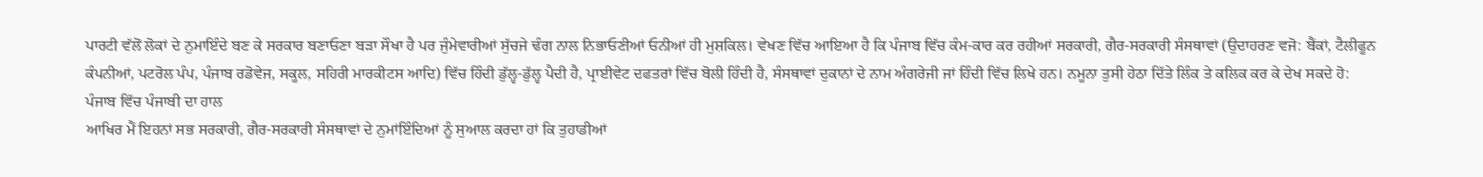ਪਾਰਟੀ ਵੱਲੋਂ ਲੋਕਾਂ ਦੇ ਨੁਮਾਇੰਦੇ ਬਣ ਕੇ ਸਰਕਾਰ ਬਣਾਓਣਾ ਬੜਾ ਸੌਖਾ ਹੈ ਪਰ ਜੁੰਮੇਵਾਰੀਆਂ ਸੁੱਚਜੇ ਢੰਗ ਨਾਲ ਨਿਭਾਓਣੀਆਂ ਓਨੀਆਂ ਹੀ ਮੁਸ਼ਕਿਲ। ਵੇਖਣ ਵਿੱਚ ਆਇਆ ਹੈ ਕਿ ਪੰਜਾਬ ਵਿੱਚ ਕੰਮ-ਕਾਰ ਕਰ ਰਹੀਆਂ ਸਰਕਾਰੀ, ਗੈਰ-ਸਰਕਾਰੀ ਸੰਸਥਾਵਾਂ (ਉਦਾਹਰਣ ਵਜੋ: ਬੈਂਕਾਂ, ਟੈਲੀਫੂਨ ਕੰਪਨੀਆਂ, ਪਟਰੋਲ ਪੰਪ, ਪੰਜਾਬ ਰਡੋਵੇਜ, ਸਕੂਲ, ਸਹਿਰੀ ਮਾਰਕੀਟਸ ਆਦਿ) ਵਿੱਚ ਹਿੰਦੀ ਡੁੱਲ੍ਹ-ਡੁੱਲ੍ਹ ਪੈਦੀ ਹੈ, ਪ੍ਰਾਈਵੇਟ ਦਫਤਰਾਂ ਵਿੱਚ ਬੋਲੀ ਹਿੰਦੀ ਹੈ, ਸੰਸਥਾਵਾਂ ਦੁਕਾਨਾਂ ਦੇ ਨਾਮ ਅੰਗਰੇਜੀ ਜਾਂ ਹਿੰਦੀ ਵਿੱਚ ਲਿਖੇ ਹਨ। ਨਮੂਨਾ ਤੁਸੀ ਹੇਠਾ ਦਿੱਤੇ ਲਿੰਕ ਤੇ ਕਲਿਕ ਕਰ ਕੇ ਦੇਖ ਸਕਦੇ ਹੋ:
ਪੰਜਾਬ ਵਿੱਚ ਪੰਜਾਬੀ ਦਾ ਹਾਲ
ਆਖਿਰ ਮੈਂ ਇਹਨਾਂ ਸਭ ਸਰਕਾਰੀ, ਗੈਰ-ਸਰਕਾਰੀ ਸੰਸਥਾਵਾਂ ਦੇ ਨੁਮਾਂਇੰਦਿਆਂ ਨੂੰ ਸੁਆਲ ਕਰਦਾ ਹਾਂ ਕਿ ਤੁਹਾਡੀਆਂ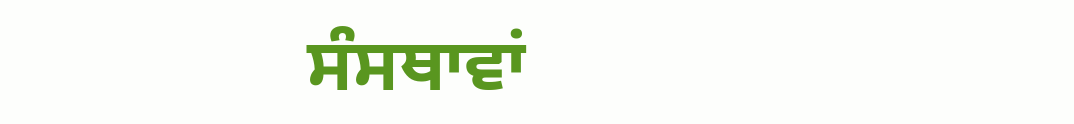ਸੰਸਥਾਵਾਂ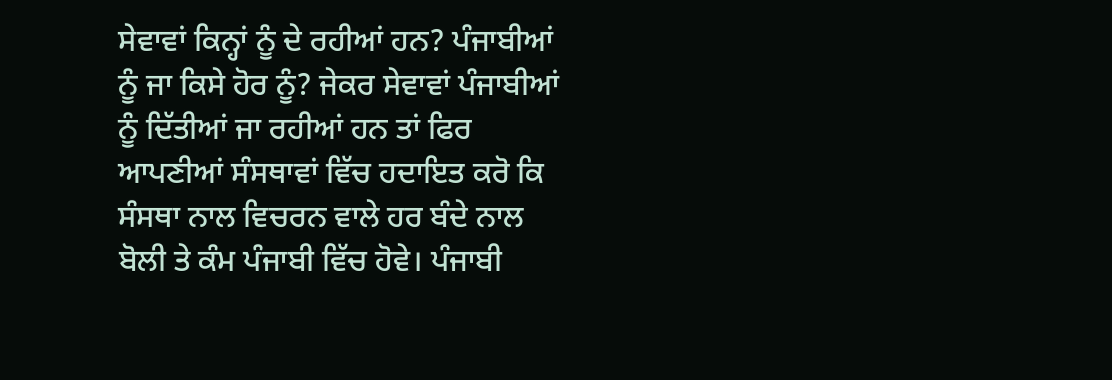ਸੇਵਾਵਾਂ ਕਿਨ੍ਹਾਂ ਨੂੰ ਦੇ ਰਹੀਆਂ ਹਨ? ਪੰਜਾਬੀਆਂ ਨੂੰ ਜਾ ਕਿਸੇ ਹੋਰ ਨੂੰ? ਜੇਕਰ ਸੇਵਾਵਾਂ ਪੰਜਾਬੀਆਂ ਨੂੰ ਦਿੱਤੀਆਂ ਜਾ ਰਹੀਆਂ ਹਨ ਤਾਂ ਫਿਰ ਆਪਣੀਆਂ ਸੰਸਥਾਵਾਂ ਵਿੱਚ ਹਦਾਇਤ ਕਰੋ ਕਿ ਸੰਸਥਾ ਨਾਲ ਵਿਚਰਨ ਵਾਲੇ ਹਰ ਬੰਦੇ ਨਾਲ ਬੋਲੀ ਤੇ ਕੰਮ ਪੰਜਾਬੀ ਵਿੱਚ ਹੋਵੇ। ਪੰਜਾਬੀ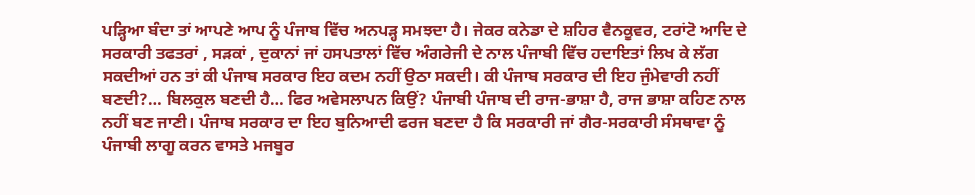ਪੜ੍ਹਿਆ ਬੰਦਾ ਤਾਂ ਆਪਣੇ ਆਪ ਨੂੰ ਪੰਜਾਬ ਵਿੱਚ ਅਨਪੜ੍ਹ ਸਮਝਦਾ ਹੈ। ਜੇਕਰ ਕਨੇਡਾ ਦੇ ਸ਼ਹਿਰ ਵੈਨਕੂਵਰ, ਟਰਾਂਟੋ ਆਦਿ ਦੇ ਸਰਕਾਰੀ ਤਫਤਰਾਂ , ਸੜਕਾਂ , ਦੁਕਾਨਾਂ ਜਾਂ ਹਸਪਤਾਲਾਂ ਵਿੱਚ ਅੰਗਰੇਜੀ ਦੇ ਨਾਲ ਪੰਜਾਬੀ ਵਿੱਚ ਹਦਾਇਤਾਂ ਲਿਖ ਕੇ ਲੱਗ ਸਕਦੀਆਂ ਹਨ ਤਾਂ ਕੀ ਪੰਜਾਬ ਸਰਕਾਰ ਇਹ ਕਦਮ ਨਹੀਂ ਉਠਾ ਸਕਦੀ। ਕੀ ਪੰਜਾਬ ਸਰਕਾਰ ਦੀ ਇਹ ਜੁੰਮੇਵਾਰੀ ਨਹੀਂ ਬਣਦੀ?… ਬਿਲਕੁਲ ਬਣਦੀ ਹੈ… ਫਿਰ ਅਵੇਸਲਾਪਨ ਕਿਉਂ? ਪੰਜਾਬੀ ਪੰਜਾਬ ਦੀ ਰਾਜ-ਭਾਸ਼ਾ ਹੈ, ਰਾਜ ਭਾਸ਼ਾ ਕਹਿਣ ਨਾਲ ਨਹੀਂ ਬਣ ਜਾਣੀ। ਪੰਜਾਬ ਸਰਕਾਰ ਦਾ ਇਹ ਬੁਨਿਆਦੀ ਫਰਜ ਬਣਦਾ ਹੈ ਕਿ ਸਰਕਾਰੀ ਜਾਂ ਗੈਰ-ਸਰਕਾਰੀ ਸੰਸਥਾਵਾ ਨੂੰ ਪੰਜਾਬੀ ਲਾਗੂ ਕਰਨ ਵਾਸਤੇ ਮਜਬੂਰ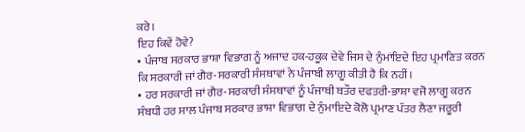ਕਰੇ।
ਇਹ ਕਿਵੇਂ ਹੋਵੇ?
• ਪੰਜਾਬ ਸਰਕਾਰ ਭਾਸ਼ਾ ਵਿਭਾਗ ਨੂੰ ਅਜਾਦ ਹਕ-ਹਕੂਕ ਦੇਵੇ ਜਿਸ ਦੇ ਨੁੰਮਾਂਇਦੇ ਇਹ ਪ੍ਰਮਾਣਿਤ ਕਰਨ ਕਿ ਸਰਕਾਰੀ ਜਾਂ ਗੈਰ-ਸਰਕਾਰੀ ਸੰਸਥਾਵਾਂ ਨੇ ਪੰਜਾਬੀ ਲਾਗੂ ਕੀਤੀ ਹੈ ਕਿ ਨਹੀਂ।
• ਹਰ ਸਰਕਾਰੀ ਜਾਂ ਗੈਰ-ਸਰਕਾਰੀ ਸੰਸਥਾਵਾਂ ਨੂੰ ਪੰਜਾਬੀ ਬਤੌਰ ਦਫਤਰੀ-ਭਾਸ਼ਾ ਵਜੋ ਲਾਗੂ ਕਰਨ ਸੰਬਧੀ ਹਰ ਸਾਲ ਪੰਜਾਬ ਸਰਕਾਰ ਭਾਸ਼ਾ ਵਿਭਾਗ ਦੇ ਨੁੰਮਾਇਦੇ ਕੋਲੋ ਪ੍ਰਮਾਣ ਪੱਤਰ ਲੈਣਾ ਜਰੂਰੀ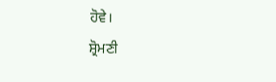ਹੋਵੇ।
ਸ਼੍ਰੋਮਣੀ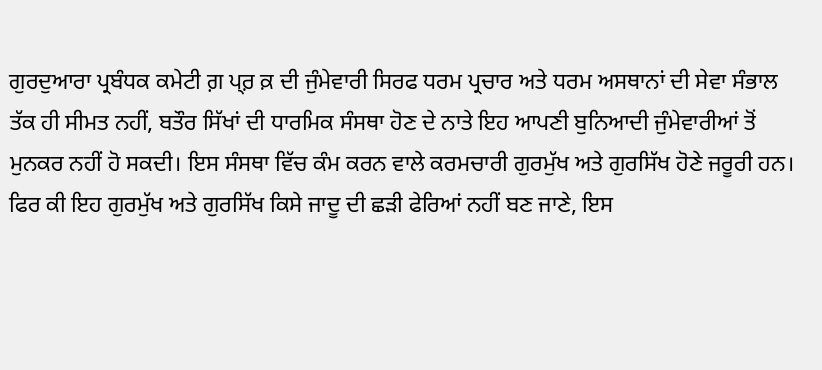ਗੁਰਦੁਆਰਾ ਪ੍ਰਬੰਧਕ ਕਮੇਟੀ ਗ਼ ਪ੍ਰ਼ ਕ਼ ਦੀ ਜੁੰਮੇਵਾਰੀ ਸਿਰਫ ਧਰਮ ਪ੍ਰਚਾਰ ਅਤੇ ਧਰਮ ਅਸਥਾਨਾਂ ਦੀ ਸੇਵਾ ਸੰਭਾਲ ਤੱਕ ਹੀ ਸੀਮਤ ਨਹੀਂ, ਬਤੌਰ ਸਿੱਖਾਂ ਦੀ ਧਾਰਮਿਕ ਸੰਸਥਾ ਹੋਣ ਦੇ ਨਾਤੇ ਇਹ ਆਪਣੀ ਬੁਨਿਆਦੀ ਜੁੰਮੇਵਾਰੀਆਂ ਤੋਂ ਮੁਨਕਰ ਨਹੀਂ ਹੋ ਸਕਦੀ। ਇਸ ਸੰਸਥਾ ਵਿੱਚ ਕੰਮ ਕਰਨ ਵਾਲੇ ਕਰਮਚਾਰੀ ਗੁਰਮੁੱਖ ਅਤੇ ਗੁਰਸਿੱਖ ਹੋਣੇ ਜਰੂਰੀ ਹਨ। ਫਿਰ ਕੀ ਇਹ ਗੁਰਮੁੱਖ ਅਤੇ ਗੁਰਸਿੱਖ ਕਿਸੇ ਜਾਦੂ ਦੀ ਛੜੀ ਫੇਰਿਆਂ ਨਹੀਂ ਬਣ ਜਾਣੇ, ਇਸ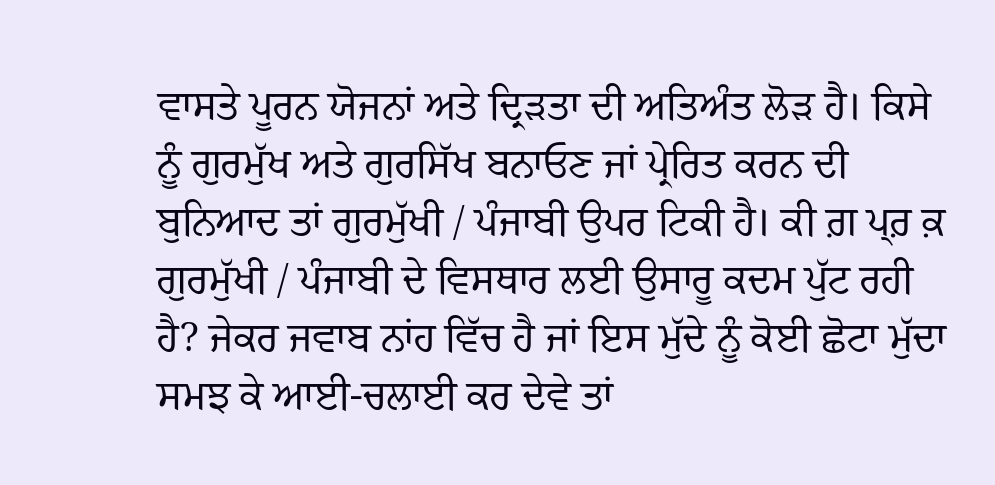ਵਾਸਤੇ ਪੂਰਨ ਯੋਜਨਾਂ ਅਤੇ ਦ੍ਰਿੜਤਾ ਦੀ ਅਤਿਅੰਤ ਲੋੜ ਹੈ। ਕਿਸੇ ਨੂੰ ਗੁਰਮੁੱਖ ਅਤੇ ਗੁਰਸਿੱਖ ਬਨਾਓਣ ਜਾਂ ਪ੍ਰੇਰਿਤ ਕਰਨ ਦੀ ਬੁਨਿਆਦ ਤਾਂ ਗੁਰਮੁੱਖੀ / ਪੰਜਾਬੀ ਉਪਰ ਟਿਕੀ ਹੈ। ਕੀ ਗ਼ ਪ੍ਰ਼ ਕ਼ ਗੁਰਮੁੱਖੀ / ਪੰਜਾਬੀ ਦੇ ਵਿਸਥਾਰ ਲਈ ਉਸਾਰੂ ਕਦਮ ਪੁੱਟ ਰਹੀ ਹੈ? ਜੇਕਰ ਜਵਾਬ ਨਾਂਹ ਵਿੱਚ ਹੈ ਜਾਂ ਇਸ ਮੁੱਦੇ ਨੂੰ ਕੋਈ ਛੋਟਾ ਮੁੱਦਾ ਸਮਝ ਕੇ ਆਈ-ਚਲਾਈ ਕਰ ਦੇਵੇ ਤਾਂ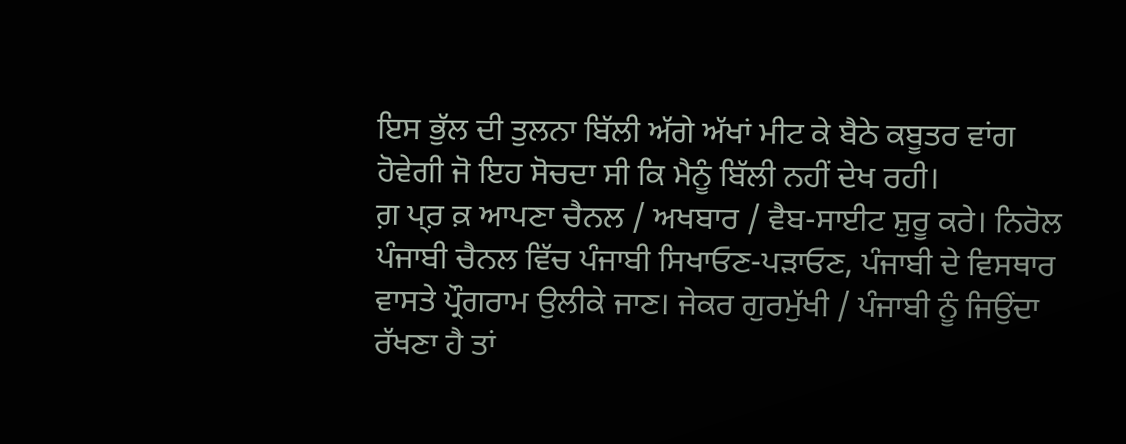ਇਸ ਭੁੱਲ ਦੀ ਤੁਲਨਾ ਬਿੱਲੀ ਅੱਗੇ ਅੱਖਾਂ ਮੀਟ ਕੇ ਬੈਠੇ ਕਬੂਤਰ ਵਾਂਗ ਹੋਵੇਗੀ ਜੋ ਇਹ ਸੋਚਦਾ ਸੀ ਕਿ ਮੈਨੂੰ ਬਿੱਲੀ ਨਹੀਂ ਦੇਖ ਰਹੀ।
ਗ਼ ਪ੍ਰ਼ ਕ਼ ਆਪਣਾ ਚੈਨਲ / ਅਖਬਾਰ / ਵੈਬ-ਸਾਈਟ ਸ਼ੁਰੂ ਕਰੇ। ਨਿਰੋਲ ਪੰਜਾਬੀ ਚੈਨਲ ਵਿੱਚ ਪੰਜਾਬੀ ਸਿਖਾਓਣ-ਪੜਾਓਣ, ਪੰਜਾਬੀ ਦੇ ਵਿਸਥਾਰ ਵਾਸਤੇ ਪ੍ਰੌਗਰਾਮ ਉਲੀਕੇ ਜਾਣ। ਜੇਕਰ ਗੁਰਮੁੱਖੀ / ਪੰਜਾਬੀ ਨੂੰ ਜਿਉਂਦਾ ਰੱਖਣਾ ਹੈ ਤਾਂ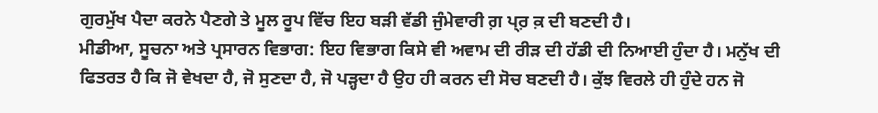ਗੁਰਮੁੱਖ ਪੈਦਾ ਕਰਨੇ ਪੈਣਗੇ ਤੇ ਮੂਲ ਰੂਪ ਵਿੱਚ ਇਹ ਬੜੀ ਵੱਡੀ ਜੁੰਮੇਵਾਰੀ ਗ਼ ਪ੍ਰ਼ ਕ਼ ਦੀ ਬਣਦੀ ਹੈ।
ਮੀਡੀਆ, ਸੂਚਨਾ ਅਤੇ ਪ੍ਰਸਾਰਨ ਵਿਭਾਗ: ਇਹ ਵਿਭਾਗ ਕਿਸੇ ਵੀ ਅਵਾਮ ਦੀ ਰੀੜ ਦੀ ਹੱਡੀ ਦੀ ਨਿਆਈ ਹੁੰਦਾ ਹੈ। ਮਨੁੱਖ ਦੀ ਫਿਤਰਤ ਹੈ ਕਿ ਜੋ ਵੇਖਦਾ ਹੈ, ਜੋ ਸੁਣਦਾ ਹੈ, ਜੋ ਪੜ੍ਹਦਾ ਹੈ ਉਹ ਹੀ ਕਰਨ ਦੀ ਸੋਚ ਬਣਦੀ ਹੈ। ਕੁੱਝ ਵਿਰਲੇ ਹੀ ਹੁੰਦੇ ਹਨ ਜੋ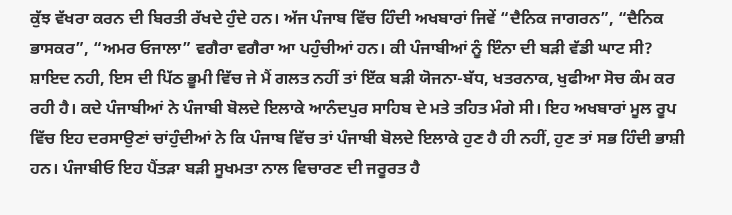ਕੁੱਝ ਵੱਖਰਾ ਕਰਨ ਦੀ ਬਿਰਤੀ ਰੱਖਦੇ ਹੁੰਦੇ ਹਨ। ਅੱਜ ਪੰਜਾਬ ਵਿੱਚ ਹਿੰਦੀ ਅਖਬਾਰਾਂ ਜਿਵੇਂ “ਦੈਨਿਕ ਜਾਗਰਨ”, “ਦੈਨਿਕ ਭਾਸਕਰ”, “ਅਮਰ ਓਜਾਲਾ” ਵਗੈਰਾ ਵਗੈਰਾ ਆ ਪਹੁੰਚੀਆਂ ਹਨ। ਕੀ ਪੰਜਾਬੀਆਂ ਨੂੰ ਇੰਨਾ ਦੀ ਬੜੀ ਵੱਡੀ ਘਾਟ ਸੀ? ਸ਼ਾਇਦ ਨਹੀ, ਇਸ ਦੀ ਪਿੱਠ ਭੂਮੀ ਵਿੱਚ ਜੇ ਮੈਂ ਗਲਤ ਨਹੀਂ ਤਾਂ ਇੱਕ ਬੜੀ ਯੋਜਨਾ-ਬੱਧ, ਖਤਰਨਾਕ, ਖੁਫੀਆ ਸੋਚ ਕੰਮ ਕਰ ਰਹੀ ਹੈ। ਕਦੇ ਪੰਜਾਬੀਆਂ ਨੇ ਪੰਜਾਬੀ ਬੋਲਦੇ ਇਲਾਕੇ ਆਨੰਦਪੁਰ ਸਾਹਿਬ ਦੇ ਮਤੇ ਤਹਿਤ ਮੰਗੇ ਸੀ। ਇਹ ਅਖਬਾਰਾਂ ਮੂਲ ਰੂਪ ਵਿੱਚ ਇਹ ਦਰਸਾਉਣਾਂ ਚਾਂਹੁੰਦੀਆਂ ਨੇ ਕਿ ਪੰਜਾਬ ਵਿੱਚ ਤਾਂ ਪੰਜਾਬੀ ਬੋਲਦੇ ਇਲਾਕੇ ਹੁਣ ਹੈ ਹੀ ਨਹੀਂ, ਹੁਣ ਤਾਂ ਸਭ ਹਿੰਦੀ ਭਾਸ਼ੀ ਹਨ। ਪੰਜਾਬੀਓ ਇਹ ਪੈਂਤੜਾ ਬੜੀ ਸੂਖਮਤਾ ਨਾਲ ਵਿਚਾਰਣ ਦੀ ਜਰੂਰਤ ਹੈ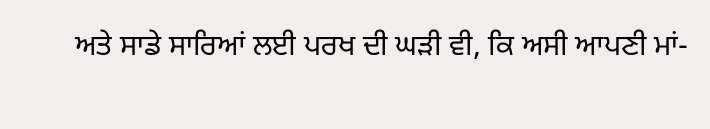ਅਤੇ ਸਾਡੇ ਸਾਰਿਆਂ ਲਈ ਪਰਖ ਦੀ ਘੜੀ ਵੀ, ਕਿ ਅਸੀ ਆਪਣੀ ਮਾਂ-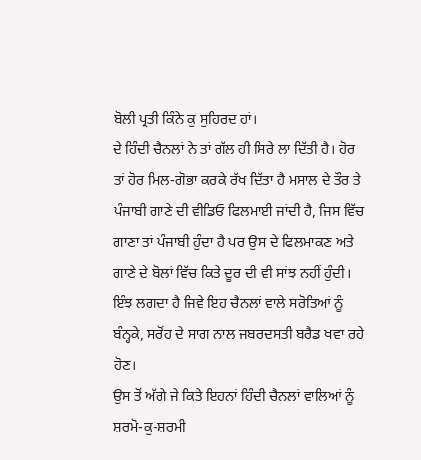ਬੋਲੀ ਪ੍ਰਤੀ ਕਿੰਨੇ ਕੁ ਸੁਹਿਰਦ ਹਾਂ।
ਦੇ ਹਿੰਦੀ ਚੈਨਲਾਂ ਨੇ ਤਾਂ ਗੱਲ ਹੀ ਸਿਰੇ ਲਾ ਦਿੱਤੀ ਹੈ। ਹੋਰ ਤਾਂ ਹੋਰ ਮਿਲ-ਗੋਭਾ ਕਰਕੇ ਰੱਖ ਦਿੱਤਾ ਹੈ ਮਸਾਲ ਦੇ ਤੌਰ ਤੇ ਪੰਜਾਬੀ ਗਾਣੇ ਦੀ ਵੀਡਿਓ ਫਿਲਮਾਈ ਜਾਂਦੀ ਹੈ, ਜਿਸ ਵਿੱਚ ਗਾਣਾ ਤਾਂ ਪੰਜਾਬੀ ਹੁੰਦਾ ਹੈ ਪਰ ਉਸ ਦੇ ਫਿਲਮਾਕਣ ਅਤੇ ਗਾਣੇ ਦੇ ਬੋਲਾਂ ਵਿੱਚ ਕਿਤੇ ਦੂਰ ਦੀ ਵੀ ਸਾਂਝ ਨਹੀਂ ਹੁੰਦੀ। ਇੰਝ ਲਗਦਾ ਹੈ ਜਿਵੇ ਇਹ ਚੈਨਲਾਂ ਵਾਲੇ ਸਰੋਤਿਆਂ ਨੂੰ ਬੰਨ੍ਹਕੇ, ਸਰੋਂਹ ਦੇ ਸਾਗ ਨਾਲ ਜਬਰਦਸਤੀ ਬਰੈਡ ਖਵਾ ਰਹੇ ਹੋਣ।
ਉਸ ਤੋਂ ਅੱਗੇ ਜੇ ਕਿਤੇ ਇਹਨਾਂ ਹਿੰਦੀ ਚੈਨਲਾਂ ਵਾਲਿਆਂ ਨੂੰ ਸ਼ਰਮੋ-ਕੁ-ਸ਼ਰਮੀ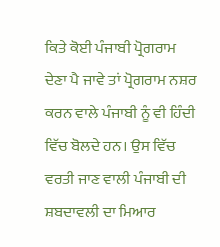ਕਿਤੇ ਕੋਈ ਪੰਜਾਬੀ ਪ੍ਰੋਗਰਾਮ ਦੇਣਾ ਪੈ ਜਾਵੇ ਤਾਂ ਪ੍ਰੋਗਰਾਮ ਨਸ਼ਰ ਕਰਨ ਵਾਲੇ ਪੰਜਾਬੀ ਨੂੰ ਵੀ ਹਿੰਦੀ ਵਿੱਚ ਬੋਲਦੇ ਹਨ। ਉਸ ਵਿੱਚ ਵਰਤੀ ਜਾਣ ਵਾਲੀ ਪੰਜਾਬੀ ਦੀ ਸ਼ਬਦਾਵਲੀ ਦਾ ਮਿਆਰ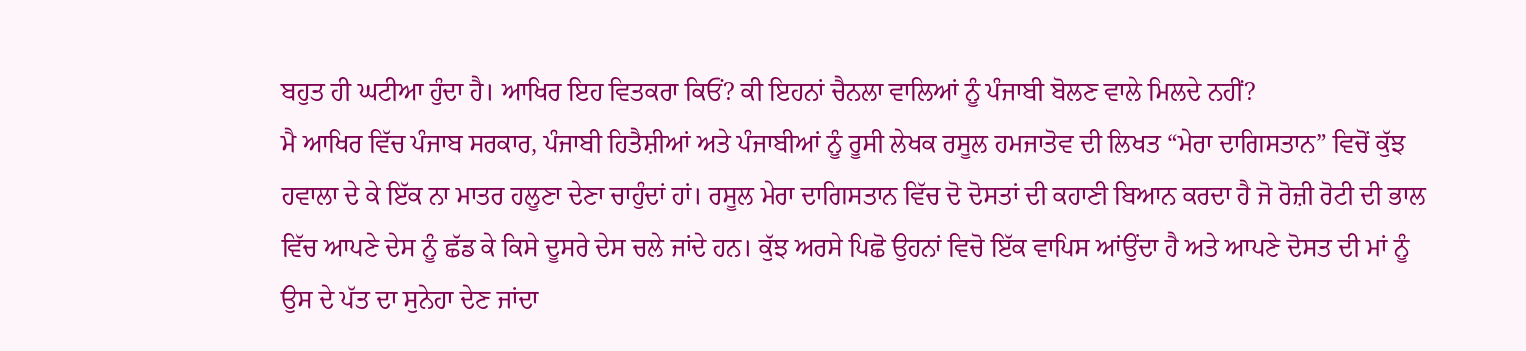ਬਹੁਤ ਹੀ ਘਟੀਆ ਹੁੰਦਾ ਹੈ। ਆਖਿਰ ਇਹ ਵਿਤਕਰਾ ਕਿਓਂ? ਕੀ ਇਹਨਾਂ ਚੈਨਲਾ ਵਾਲਿਆਂ ਨੂੰ ਪੰਜਾਬੀ ਬੋਲਣ ਵਾਲੇ ਮਿਲਦੇ ਨਹੀਂ?
ਮੈ ਆਖਿਰ ਵਿੱਚ ਪੰਜਾਬ ਸਰਕਾਰ, ਪੰਜਾਬੀ ਹਿਤੈਸ਼ੀਆਂ ਅਤੇ ਪੰਜਾਬੀਆਂ ਨੂੰ ਰੂਸੀ ਲੇਖਕ ਰਸੂਲ ਹਮਜਾਤੋਵ ਦੀ ਲਿਖਤ “ਮੇਰਾ ਦਾਗਿਸਤਾਨ” ਵਿਚੋਂ ਕੁੱਝ ਹਵਾਲਾ ਦੇ ਕੇ ਇੱਕ ਨਾ ਮਾਤਰ ਹਲੂਣਾ ਦੇਣਾ ਚਾਹੁੰਦਾਂ ਹਾਂ। ਰਸੂਲ ਮੇਰਾ ਦਾਗਿਸਤਾਨ ਵਿੱਚ ਦੋ ਦੋਸਤਾਂ ਦੀ ਕਹਾਣੀ ਬਿਆਨ ਕਰਦਾ ਹੈ ਜੋ ਰੋਜ਼ੀ ਰੋਟੀ ਦੀ ਭਾਲ ਵਿੱਚ ਆਪਣੇ ਦੇਸ ਨੂੰ ਛੱਡ ਕੇ ਕਿਸੇ ਦੂਸਰੇ ਦੇਸ ਚਲੇ ਜਾਂਦੇ ਹਨ। ਕੁੱਝ ਅਰਸੇ ਪਿਛੋ ਉਹਨਾਂ ਵਿਚੋ ਇੱਕ ਵਾਪਿਸ ਆਂਉਂਦਾ ਹੈ ਅਤੇ ਆਪਣੇ ਦੋਸਤ ਦੀ ਮਾਂ ਨੂੰ ਉਸ ਦੇ ਪੱਤ ਦਾ ਸੁਨੇਹਾ ਦੇਣ ਜਾਂਦਾ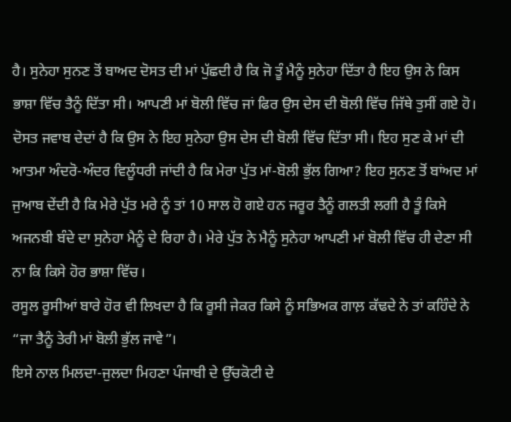ਹੈ। ਸੁਨੇਹਾ ਸੁਨਣ ਤੋਂ ਬਾਅਦ ਦੋਸਤ ਦੀ ਮਾਂ ਪੁੱਛਦੀ ਹੈ ਕਿ ਜੋ ਤੂੰ ਮੈਨੂੰ ਸੁਨੇਹਾ ਦਿੱਤਾ ਹੈ ਇਹ ਉਸ ਨੇ ਕਿਸ ਭਾਸ਼ਾ ਵਿੱਚ ਤੈਨੂੰ ਦਿੱਤਾ ਸੀ। ਆਪਣੀ ਮਾਂ ਬੋਲੀ ਵਿੱਚ ਜਾਂ ਫਿਰ ਉਸ ਦੇਸ ਦੀ ਬੋਲੀ ਵਿੱਚ ਜਿੱਥੇ ਤੁਸੀਂ ਗਏ ਹੋ। ਦੋਸਤ ਜਵਾਬ ਦੇਦਾਂ ਹੈ ਕਿ ਉਸ ਨੇ ਇਹ ਸੁਨੇਹਾ ਉਸ ਦੇਸ ਦੀ ਬੋਲੀ ਵਿੱਚ ਦਿੱਤਾ ਸੀ। ਇਹ ਸੁਣ ਕੇ ਮਾਂ ਦੀ ਆਤਮਾ ਅੰਦਰੋ-ਅੰਦਰ ਵਿਲੂੰਧਰੀ ਜਾਂਦੀ ਹੈ ਕਿ ਮੇਰਾ ਪੁੱਤ ਮਾਂ-ਬੋਲੀ ਭੁੱਲ ਗਿਆ? ਇਹ ਸੁਨਣ ਤੋਂ ਬਾਂਅਦ ਮਾਂ ਜੁਆਬ ਦੇਂਦੀ ਹੈ ਕਿ ਮੇਰੇ ਪੁੱਤ ਮਰੇ ਨੂੰ ਤਾਂ 10 ਸਾਲ ਹੋ ਗਏ ਹਨ ਜਰੂਰ ਤੈਨੂੰ ਗਲਤੀ ਲਗੀ ਹੈ ਤੂੰ ਕਿਸੇ ਅਜਨਬੀ ਬੰਦੇ ਦਾ ਸੁਨੇਹਾ ਮੈਨੂੰ ਦੇ ਰਿਹਾ ਹੈ। ਮੇਰੇ ਪੁੱਤ ਨੇ ਮੈਨੂੰ ਸੁਨੇਹਾ ਆਪਣੀ ਮਾਂ ਬੋਲੀ ਵਿੱਚ ਹੀ ਦੇਣਾ ਸੀ ਨਾ ਕਿ ਕਿਸੇ ਹੋਰ ਭਾਸ਼ਾ ਵਿੱਚ।
ਰਸੂਲ ਰੂਸੀਆਂ ਬਾਰੇ ਹੋਰ ਵੀ ਲਿਖਦਾ ਹੈ ਕਿ ਰੂਸੀ ਜੇਕਰ ਕਿਸੇ ਨੂੰ ਸਭਿਅਕ ਗਾਲ਼ ਕੱਢਦੇ ਨੇ ਤਾਂ ਕਹਿੰਦੇ ਨੇ “ਜਾ ਤੈਨੂੰ ਤੇਰੀ ਮਾਂ ਬੋਲੀ ਭੁੱਲ ਜਾਵੇ”।
ਇਸੇ ਨਾਲ ਮਿਲਦਾ-ਜੁਲਦਾ ਮਿਹਣਾ ਪੰਜਾਬੀ ਦੇ ਉੱਚਕੋਟੀ ਦੇ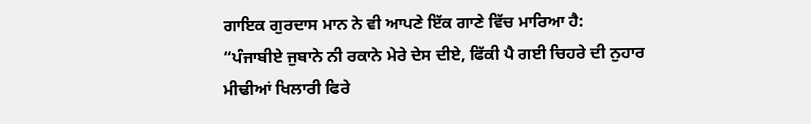ਗਾਇਕ ਗੁਰਦਾਸ ਮਾਨ ਨੇ ਵੀ ਆਪਣੇ ਇੱਕ ਗਾਣੇ ਵਿੱਚ ਮਾਰਿਆ ਹੈ:
“ਪੰਜਾਬੀਏ ਜੁਬਾਨੇ ਨੀ ਰਕਾਨੇ ਮੇਰੇ ਦੇਸ ਦੀਏ, ਫਿੱਕੀ ਪੈ ਗਈ ਚਿਹਰੇ ਦੀ ਨੁਹਾਰ
ਮੀਢੀਆਂ ਖਿਲਾਰੀ ਫਿਰੇ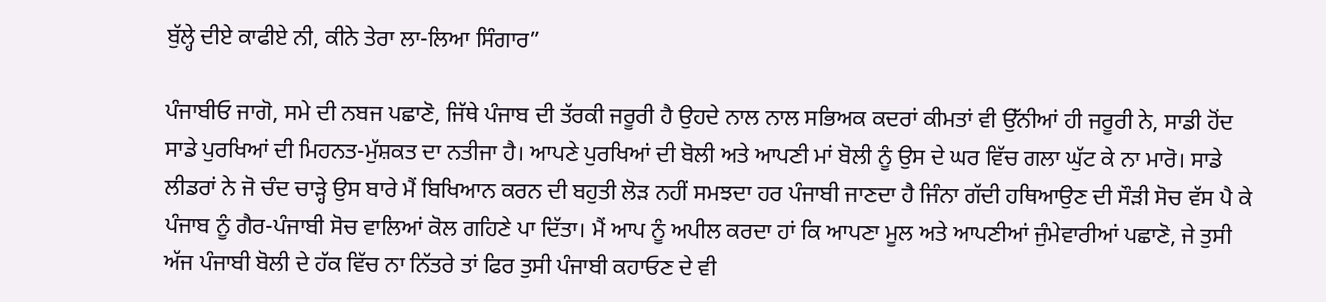ਬੁੱਲ੍ਹੇ ਦੀਏ ਕਾਫੀਏ ਨੀ, ਕੀਨੇ ਤੇਰਾ ਲਾ-ਲਿਆ ਸਿੰਗਾਰ”

ਪੰਜਾਬੀਓ ਜਾਗੋ, ਸਮੇ ਦੀ ਨਬਜ ਪਛਾਣੋ, ਜਿੱਥੇ ਪੰਜਾਬ ਦੀ ਤੱਰਕੀ ਜਰੂਰੀ ਹੈ ਉਹਦੇ ਨਾਲ ਨਾਲ ਸਭਿਅਕ ਕਦਰਾਂ ਕੀਮਤਾਂ ਵੀ ਉੱਨੀਆਂ ਹੀ ਜਰੂਰੀ ਨੇ, ਸਾਡੀ ਹੋਂਦ ਸਾਡੇ ਪੁਰਖਿਆਂ ਦੀ ਮਿਹਨਤ-ਮੁੱਸ਼ਕਤ ਦਾ ਨਤੀਜਾ ਹੈ। ਆਪਣੇ ਪੁਰਖਿਆਂ ਦੀ ਬੋਲੀ ਅਤੇ ਆਪਣੀ ਮਾਂ ਬੋਲੀ ਨੂੰ ਉਸ ਦੇ ਘਰ ਵਿੱਚ ਗਲਾ ਘੁੱਟ ਕੇ ਨਾ ਮਾਰੋ। ਸਾਡੇ ਲੀਡਰਾਂ ਨੇ ਜੋ ਚੰਦ ਚਾੜ੍ਹੇ ਉਸ ਬਾਰੇ ਮੈਂ ਬਿਖਿਆਨ ਕਰਨ ਦੀ ਬਹੁਤੀ ਲੋੜ ਨਹੀਂ ਸਮਝਦਾ ਹਰ ਪੰਜਾਬੀ ਜਾਣਦਾ ਹੈ ਜਿੰਨਾ ਗੱਦੀ ਹਥਿਆਉਣ ਦੀ ਸੌੜੀ ਸੋਚ ਵੱਸ ਪੈ ਕੇ ਪੰਜਾਬ ਨੂੰ ਗੈਰ-ਪੰਜਾਬੀ ਸੋਚ ਵਾਲਿਆਂ ਕੋਲ ਗਹਿਣੇ ਪਾ ਦਿੱਤਾ। ਮੈਂ ਆਪ ਨੂੰ ਅਪੀਲ ਕਰਦਾ ਹਾਂ ਕਿ ਆਪਣਾ ਮੂਲ ਅਤੇ ਆਪਣੀਆਂ ਜੁੰਮੇਵਾਰੀਆਂ ਪਛਾਣੋ, ਜੇ ਤੁਸੀ ਅੱਜ ਪੰਜਾਬੀ ਬੋਲੀ ਦੇ ਹੱਕ ਵਿੱਚ ਨਾ ਨਿੱਤਰੇ ਤਾਂ ਫਿਰ ਤੁਸੀ ਪੰਜਾਬੀ ਕਹਾਓਣ ਦੇ ਵੀ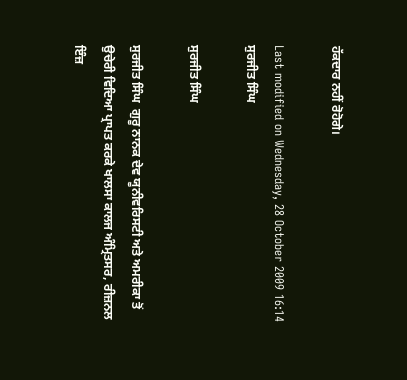ਹੱਕਦਾਰ ਨਹੀਂ ਰੋਹੋਗੇ।

Last modified on Wednesday, 28 October 2009 16:14
ਸੁਰਜੀਤ ਸਿੰਘ

ਸੁਰਜੀਤ ਸਿੰਘ

ਸੁਰਜੀਤ ਸਿੰਘ  ਗੁਰੂ ਨਾਨਕ ਦੇਵ ਯੂਨੀਵਰਿਸਟੀ ਅਤੇ ਅਮਰੀਕਾ ਤੋਂ ਉਚੇਰੀ ਵਿਦਿਆ ਪ੍ਰਾਪਤ ਕਰਕੇ ਖਾਲਸਾ ਕਾਲਜ ਅੰਮ੍ਰਿਤਸਰ, ਰੀਜ਼ਨਲ ਇੰਜ਼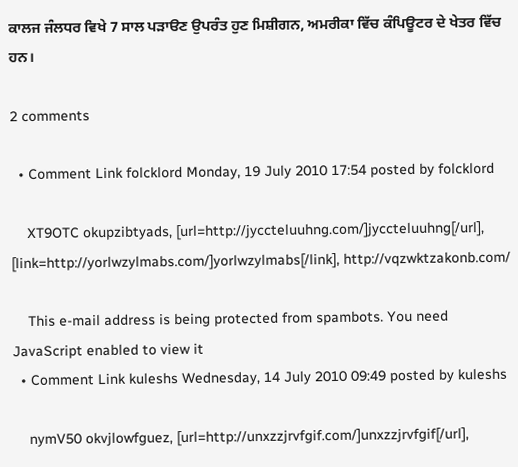ਕਾਲਜ ਜੰਲਧਰ ਵਿਖੇ 7 ਸਾਲ ਪੜਾੳਣ ਉਪਰੰਤ ਹੁਣ ਮਿਸ਼ੀਗਨ, ਅਮਰੀਕਾ ਵਿੱਚ ਕੰਪਿਊਟਰ ਦੇ ਖੇਤਰ ਵਿੱਚ ਹਨ।

2 comments

  • Comment Link folcklord Monday, 19 July 2010 17:54 posted by folcklord

    XT9OTC okupzibtyads, [url=http://jyccteluuhng.com/]jyccteluuhng[/url], [link=http://yorlwzylmabs.com/]yorlwzylmabs[/link], http://vqzwktzakonb.com/

    This e-mail address is being protected from spambots. You need JavaScript enabled to view it
  • Comment Link kuleshs Wednesday, 14 July 2010 09:49 posted by kuleshs

    nymV50 okvjlowfguez, [url=http://unxzzjrvfgif.com/]unxzzjrvfgif[/url],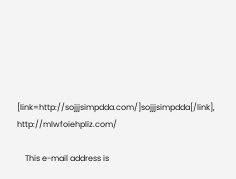[link=http://sojjjsimpdda.com/]sojjjsimpdda[/link], http://mlwfoiehpliz.com/

    This e-mail address is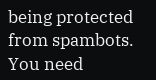being protected from spambots. You need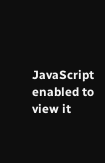JavaScript enabled to view it